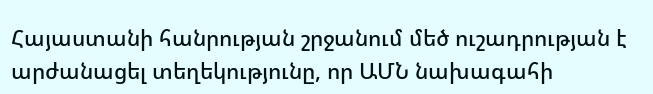Հայաստանի հանրության շրջանում մեծ ուշադրության է արժանացել տեղեկությունը, որ ԱՄՆ նախագահի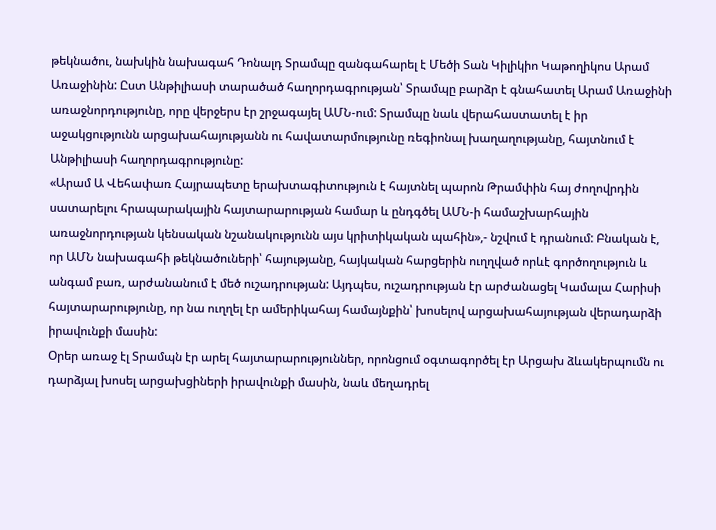թեկնածու, նախկին նախագահ Դոնալդ Տրամպը զանգահարել է Մեծի Տան Կիլիկիո Կաթողիկոս Արամ Առաջինին: Ըստ Անթիլիասի տարածած հաղորդագրության՝ Տրամպը բարձր է գնահատել Արամ Առաջինի առաջնորդությունը, որը վերջերս էր շրջագայել ԱՄՆ-ում: Տրամպը նաև վերահաստատել է իր աջակցությունն արցախահայությանն ու հավատարմությունը ռեգիոնալ խաղաղությանը, հայտնում է Անթիլիասի հաղորդագրությունը:
«Արամ Ա Վեհափառ Հայրապետը երախտագիտություն է հայտնել պարոն Թրամփին հայ ժողովրդին սատարելու հրապարակային հայտարարության համար և ընդգծել ԱՄՆ-ի համաշխարհային առաջնորդության կենսական նշանակությունն այս կրիտիկական պահին»,- նշվում է դրանում: Բնական է, որ ԱՄՆ նախագահի թեկնածուների՝ հայությանը, հայկական հարցերին ուղղված որևէ գործողություն և անգամ բառ, արժանանում է մեծ ուշադրության: Այդպես, ուշադրության էր արժանացել Կամալա Հարիսի հայտարարությունը, որ նա ուղղել էր ամերիկահայ համայնքին՝ խոսելով արցախահայության վերադարձի իրավունքի մասին:
Օրեր առաջ էլ Տրամպն էր արել հայտարարություններ, որոնցում օգտագործել էր Արցախ ձևակերպումն ու դարձյալ խոսել արցախցիների իրավունքի մասին, նաև մեղադրել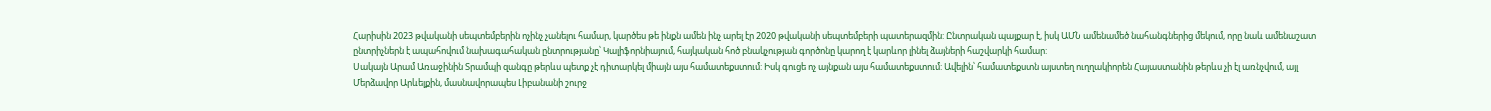Հարիսին 2023 թվականի սեպտեմբերին ոչինչ չանելու համար, կարծես թե ինքն ամեն ինչ արել էր 2020 թվականի սեպտեմբերի պատերազմին: Ընտրական պայքար է, իսկ ԱՄՆ ամենամեծ նահանգներից մեկում, որը նաև ամենաշատ ընտրիչներն է ապահովում նախագահական ընտրությանը՝ Կալիֆորնիայում, հայկական հոծ բնակչության գործոնը կարող է կարևոր լինել ձայների հաշվարկի համար:
Սակայն Արամ Առաջինին Տրամպի զանգը թերևս պետք չէ դիտարկել միայն այս համատեքստում: Իսկ գուցե ոչ այնքան այս համատեքստում: Ավելին՝ համատեքստն այստեղ ուղղակիորեն Հայաստանին թերևս չի էլ առնչվում, այլ Մերձավոր Արևելքին, մասնավորապես Լիբանանի շուրջ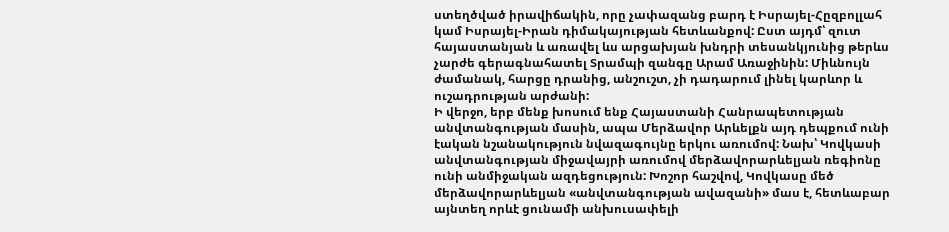ստեղծված իրավիճակին, որը չափազանց բարդ է Իսրայել-Հըզբոլլահ կամ Իսրայել-Իրան դիմակայության հետևանքով: Ըստ այդմ՝ զուտ հայաստանյան և առավել ևս արցախյան խնդրի տեսանկյունից թերևս չարժե գերագնահատել Տրամպի զանգը Արամ Առաջինին: Միևնույն ժամանակ, հարցը դրանից, անշուշտ, չի դադարում լինել կարևոր և ուշադրության արժանի:
Ի վերջո, երբ մենք խոսում ենք Հայաստանի Հանրապետության անվտանգության մասին, ապա Մերձավոր Արևելքն այդ դեպքում ունի էական նշանակություն նվազագույնը երկու առումով: Նախ՝ Կովկասի անվտանգության միջավայրի առումով մերձավորարևելյան ռեգիոնը ունի անմիջական ազդեցություն: Խոշոր հաշվով, Կովկասը մեծ մերձավորարևելյան «անվտանգության ավազանի» մաս է, հետևաբար այնտեղ որևէ ցունամի անխուսափելի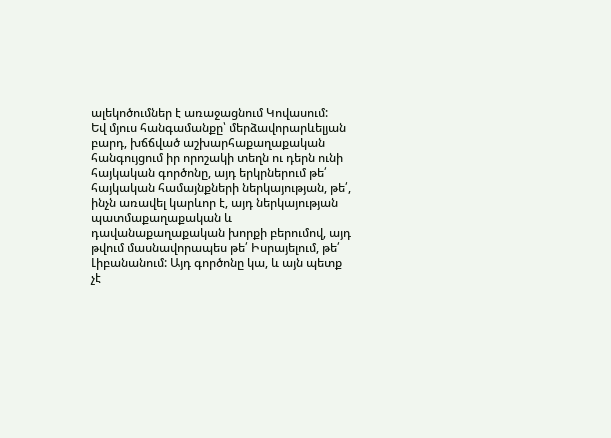ալեկոծումներ է առաջացնում Կովասում:
Եվ մյուս հանգամանքը՝ մերձավորարևելյան բարդ, խճճված աշխարհաքաղաքական հանգույցում իր որոշակի տեղն ու դերն ունի հայկական գործոնը, այդ երկրներում թե՛ հայկական համայնքների ներկայության, թե՛, ինչն առավել կարևոր է, այդ ներկայության պատմաքաղաքական և դավանաքաղաքական խորքի բերումով, այդ թվում մասնավորապես թե՛ Իսրայելում, թե՛ Լիբանանում: Այդ գործոնը կա, և այն պետք չէ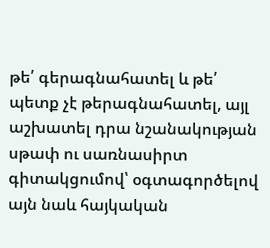թե՛ գերագնահատել և թե՛ պետք չէ թերագնահատել, այլ աշխատել դրա նշանակության սթափ ու սառնասիրտ գիտակցումով՝ օգտագործելով այն նաև հայկական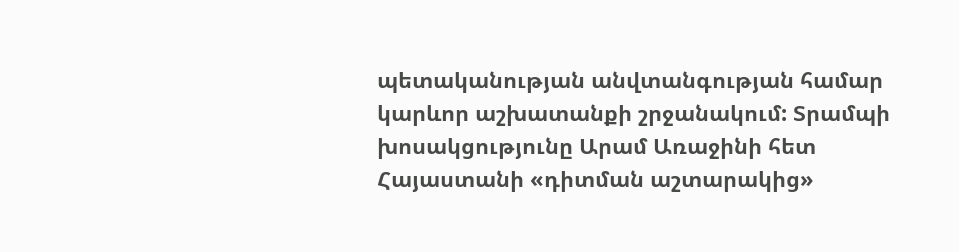պետականության անվտանգության համար կարևոր աշխատանքի շրջանակում: Տրամպի խոսակցությունը Արամ Առաջինի հետ Հայաստանի «դիտման աշտարակից»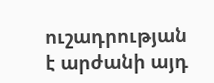ուշադրության է արժանի այդ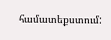համատեքստում: